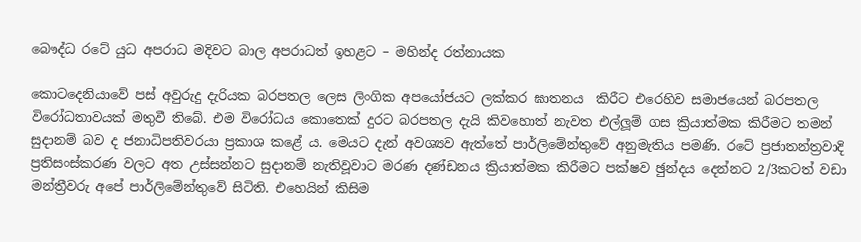බෞද්ධ රටේ යුධ අපරාධ මදිවට බාල අපරාධත් ඉහළට – මහින්ද රත්නායක

කොටදෙනියාවේ පස් අවුරුදු දැරියක බරපතල ලෙස ලිංගික අපයෝජයට ලක්කර ඝාතනය  කිරීට එරෙහිව සමාජයෙන් බරපතල විරෝධතාවයක් මතුවී තිබේ. එම විරෝධය කොතෙක් දුරට බරපතල දැයි කිවහොත් නැවත එල්ලූම් ගස ක්‍රියාත්මක කිරීමට තමන් සුදානම් බව ද ජනාධිපතිවරයා ප්‍රකාශ කළේ ය. මෙයට දැන් අවශ්‍යව ඇත්තේ පාර්ලිමේන්තුවේ අනුමැතිය පමණි. රටේ ප්‍රජාතන්ත්‍රවාදි ප්‍රතිසංස්කරණ වලට අත උස්සන්නට සුදානම් නැතිවූවාට මරණ දණ්ඩනය ක්‍රියාත්මක කිරීමට පක්ෂව ඡුන්දය දෙන්නට 2/3කටත් වඩා මන්ත්‍රීවරු අපේ පාර්ලිමේන්තුවේ සිටිති. එහෙයින් කිසිම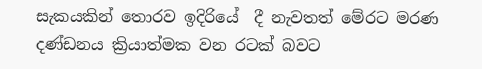සැකයකින් තොරව ඉදිරියේ  දී නැවතත් මේරට මරණ දණ්ඩනය ක්‍රියාත්මක වන රටක් බවට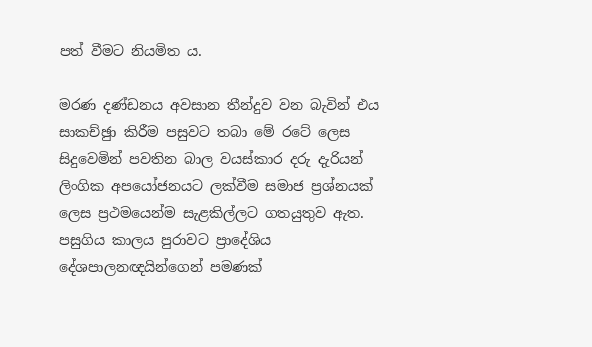පත් වීමට නියමිත ය.

මරණ දණ්ඩනය අවසාන තීන්දුව වන බැවින් එය සාකච්ඡුා කිරීම පසුවට තබා මේ රටේ ලෙස සිදුවෙමින් පවතින බාල වයස්කාර දරු දැරියන් ලිංගික අපයෝජනයට ලක්වීම සමාජ ප්‍රශ්නයක් ලෙස ප්‍රථමයෙන්ම සැළකිල්ලට ගතයුතුව ඇත. පසුගිය කාලය පුරාවට ප්‍රාදේශිය දේශපාලනඥයින්ගෙන් පමණක්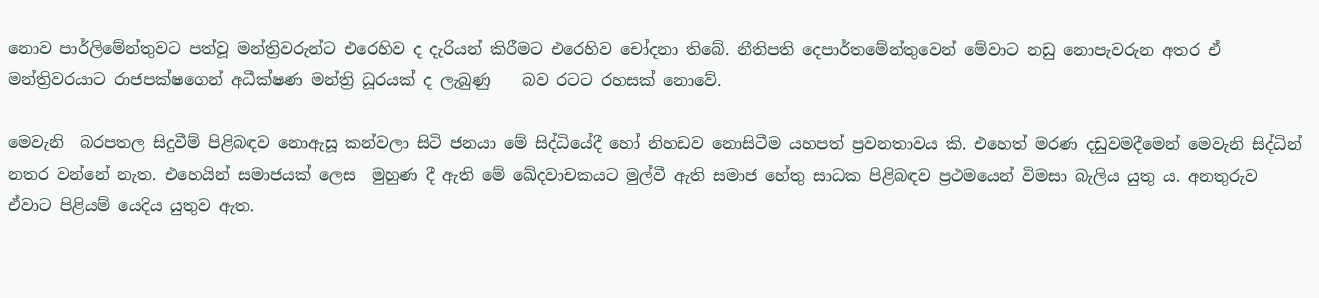නොව පාර්ලිමේන්තුවට පත්වූ මන්ත්‍රිවරුන්ට එරෙහිව ද දැරියන් කිරීමට එරෙහිව චෝදනා තිබේ. නීතිපති දෙපාර්තමේන්තුවෙන් මේවාට නඩු නොපැවරුන අතර ඒ මන්ත්‍රිවරයාට රාජපක්ෂගෙන් අධීක්ෂණ මන්ත්‍රි ධූරයක් ද ලැබුණු    බව රටට රහසක් නොවේ.

මෙවැනි  බරපතල සිදුවීම් පිළිබඳව නොඇසූ කන්වලා සිටි ජනයා මේ සිද්ධියේදී හෝ නිහඩව නොසිටීම යහපත් ප්‍රවනතාවය කි. එහෙත් මරණ දඩුවමදීමෙන් මෙවැනි සිද්ධින් නතර වන්නේ නැත. එහෙයින් සමාජයක් ලෙස  මුහුණ දී ඇති මේ ඛේදවාචකයට මුල්වී ඇති සමාජ හේතු සාධක පිළිබඳව ප්‍රථමයෙන් විමසා බැලිය යුතු ය. අනතුරුව ඒවාට පිළියම් යෙදිය යුතුව ඇත.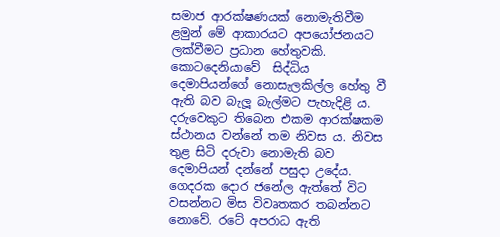සමාජ ආරක්ෂණයක් නොමැතිවීම ළමුන් මේ ආකාරයට අපයෝජනයට ලක්වීමට ප්‍රධාන හේතුවකි. කොටදෙනියාවේ  සිද්ධිය   දෙමාපියන්ගේ නොසැලකිල්ල හේතු වී ඇති බව බැලූ බැල්මට පැහැදිළි ය.  දරුවෙකුට තිබෙන එකම ආරක්ෂකම ස්ථානය වන්නේ තම නිවස ය. නිවස  තුළ සිටි දරුවා නොමැති බව දෙමාපියන් දන්නේ පසුදා උදේය. ගෙදරක දොර ජනේල ඇත්තේ විට වසන්නට මිස විවෘතකර තබන්නට නොවේ. රටේ අපරාධ ඇති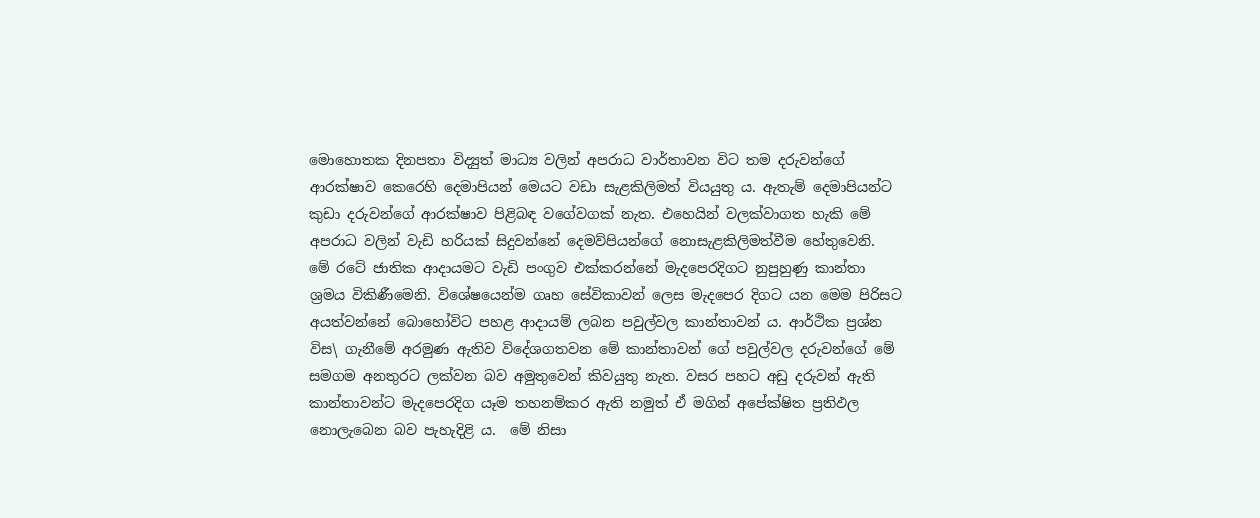මොහොතක දිනපතා විද්‍යුත් මාධ්‍ය වලින් අපරාධ වාර්තාවන විට තම දරුවන්ගේ ආරක්ෂාව කෙරෙහි දෙමාපියන් මෙයට වඩා සැළකිලිමත් වියයුතු ය. ඇතැම් දෙමාපියන්ට කුඩා දරුවන්ගේ ආරක්ෂාව පිළිබඳ වගේවගක් නැත. එහෙයින් වලක්වාගත හැකි මේ අපරාධ වලින් වැඩි හරියක් සිදුවන්නේ දෙමව්පියන්ගේ නොසැළකිලිමත්වීම හේතුවෙනි.
මේ රටේ ජාතික ආදායමට වැඩි පංගුව එක්කරන්නේ මැදපෙරදිගට නුපුහුණු කාන්තා ශ්‍රමය විකිණීමෙනි. විශේෂයෙන්ම ගෘහ සේවිකාවන් ලෙස මැදපෙර දිගට යන මෙම පිරිසට අයත්වන්නේ බොහෝවිට පහළ ආදායම් ලබන පවුල්වල කාන්තාවන් ය. ආර්ථික ප්‍රශ්න විස\ ගැනීමේ අරමුණ ඇතිව විදේශගතවන මේ කාන්තාවන් ගේ පවුල්වල දරුවන්ගේ මේ සමගම අනතුරට ලක්වන බව අමුතුවෙන් කිවයුතු නැත. වසර පහට අඩු දරුවන් ඇති කාන්තාවන්ට මැදපෙරදිග යෑම තහනම්කර ඇති නමුත් ඒ මගින් අපේක්ෂිත ප්‍රතිඵල නොලැබෙන බව පැහැදිළි ය.  මේ නිසා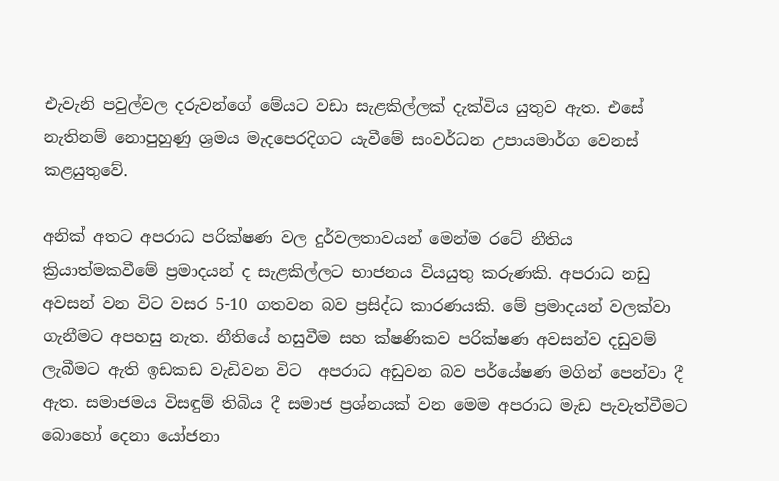එැවැනි පවුල්වල දරුවන්ගේ මේයට වඩා සැළකිල්ලක් දැක්විය යුතුව ඇත. එසේ නැතිනම් නොපුහුණු ශ්‍රමය මැදපෙරදිගට යැවීමේ සංවර්ධන උපායමාර්ග වෙනස් කළයුතුවේ.

අනික් අතට අපරාධ පරික්ෂණ වල දුර්වලතාවයන් මෙන්ම රටේ නීතිය ක්‍රියාත්මකවීමේ ප්‍රමාදයන් ද සැළකිල්ලට භාජනය වියයුතු කරුණකි. අපරාධ නඩු අවසන් වන විට වසර 5-10 ගතවන බව ප්‍රසිද්ධ කාරණයකි. මේ ප්‍රමාදයන් වලක්වා ගැනීමට අපහසු නැත. නීතියේ හසුවීම සහ ක්ෂණිකව පරික්ෂණ අවසන්ව දඩුවම් ලැබීමට ඇති ඉඩකඩ වැඩිවන විට  අපරාධ අඩුවන බව පර්යේෂණ මගින් පෙන්වා දී ඇත. සමාජමය විසඳුම් තිබිය දී සමාජ ප්‍රශ්නයක් වන මෙම අපරාධ මැඩ පැවැත්වීමට  බොහෝ දෙනා යෝජනා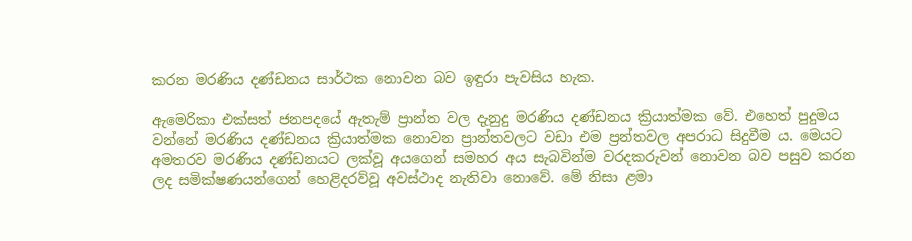කරන මරණිය දණ්ඩනය සාර්ථක නොවන බව ඉඳුරා පැවසිය හැක.

ඇමෙරිකා එක්සත් ජනපදයේ ඇතැම් ප්‍රාන්ත වල දැනුදු මරණිය දණ්ඩනය ක්‍රියාත්මක වේ. එහෙත් පුදුමය වන්නේ මරණිය දණ්ඩනය ක්‍රියාත්මක නොවන ප්‍රාන්තවලට වඩා එම ප්‍රන්තවල අපරාධ සිදුවීම ය. මෙයට අමතරව මරණිය දණ්ඩනයට ලක්වූ අයගෙන් සමහර අය සැබවින්ම වරදකරුවන් නොවන බව පසුව කරන ලද සමික්ෂණයන්ගෙන් හෙළිදරව්වූ අවස්ථාද නැතිවා නොවේ. මේ නිසා ළමා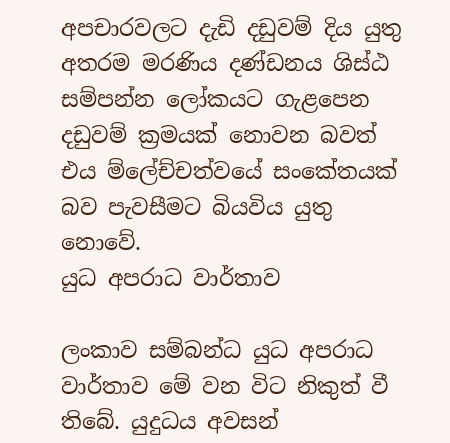අපචාරවලට දැඩි දඩුවම් දිය යුතු අතරම මරණිය දණ්ඩනය ශිස්ඨ සම්පන්න ලෝකයට ගැළපෙන දඩුවම් ක්‍රමයක් නොවන බවත් එය ම්ලේච්චත්වයේ සංකේතයක් බව පැවසීමට බියවිය යුතු නොවේ.
යුධ අපරාධ වාර්තාව

ලංකාව සම්බන්ධ යුධ අපරාධ වාර්තාව මේ වන විට නිකුත් වී තිබේ. යුදුධය අවසන්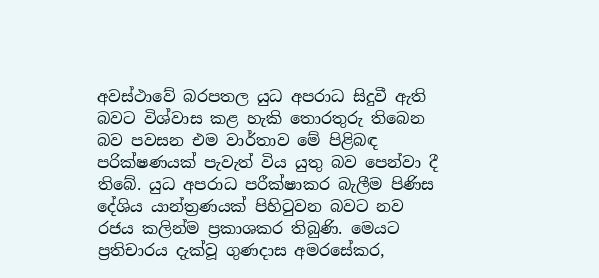අවස්ථාවේ බරපතල යුධ අපරාධ සිදුවී ඇති බවට විශ්වාස කළ හැකි තොරතුරු තිබෙන බව පවසන එම වාර්තාව මේ පිළිබඳ පරික්ෂණයක් පැවැත් විය යුතු බව පෙන්වා දී තිබේ. යුධ අපරාධ පරීක්ෂාකර බැලීම පිණිස දේශිය යාන්ත්‍රණයක් පිහිටුවන බවට නව රජය කලින්ම ප්‍රකාශකර තිබුණි. මෙයට ප්‍රතිචාරය දැක්වූ ගුණදාස අමරසේකර,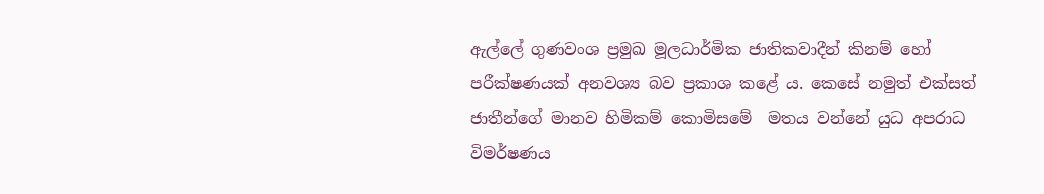ඇල්ලේ ගුණවංශ ප්‍රමුඛ මූලධාර්මික ජාතිකවාදීන් කිනම් හෝ පරීක්ෂණයක් අනවශ්‍ය බව ප්‍රකාශ කළේ ය. කෙසේ නමුත් එක්සත් ජාතීන්ගේ මානව හිමිකම් කොමිසමේ  මතය වන්නේ යුධ අපරාධ විමර්ෂණය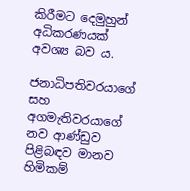කිරීමට දෙමුහුන් අධිකරණයක් අවශ්‍ය බව ය.

ජනාධිපතිවරයාගේ සහ අගමැතිවරයාගේ නව ආණ්ඩුව පිළිබඳව මානව හිමිකම්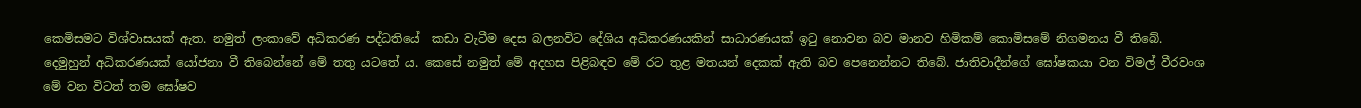කෙමිසමට විශ්වාසයක් ඇත. නමුත් ලංකාවේ අධිකරණ පද්ධතියේ  කඩා වැටීම දෙස බලනවිට දේශිය අධිකරණයකින් සාධාරණයක් ඉටු නොවන බව මානව හිමිකම් කොමිසමේ නිගමනය වී තිබේ. දෙමුහුන් අධිකරණයක් යෝජනා වී තිබෙන්නේ මේ තතු යටතේ ය. කෙසේ නමුත් මේ අදහස පිළිබඳව මේ රට තුළ මතයන් දෙකක් ඇති බව පෙනෙන්නට තිබේ. ජාතිවාදීන්ගේ ඝෝෂකයා වන විමල් වීරවංශ මේ වන විටත් තම ඝෝෂව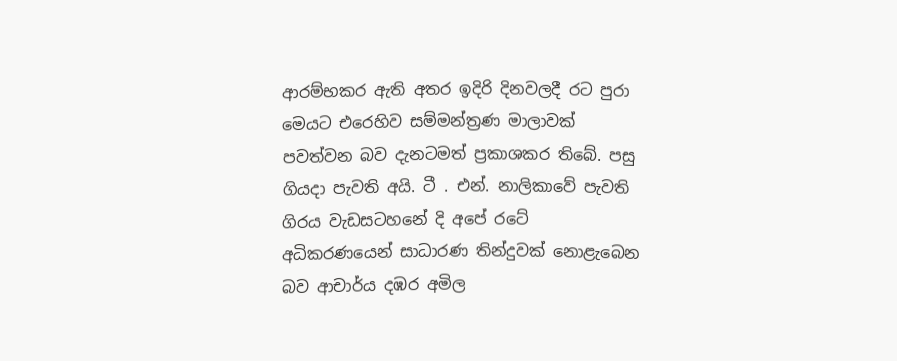ආරම්භකර ඇති අතර ඉදිරි දිනවලදී රට පුරා මෙයට එරෙහිව සම්මන්ත්‍රණ මාලාවක් පවත්වන බව දැනටමත් ප්‍රකාශකර තිබේ. පසු ගියදා පැවති අයි. ටී . එන්. නාලිකාවේ පැවති ගිරය වැඩසටහනේ දි අපේ රටේ අධිකරණයෙන් සාධාරණ තින්දුවක් නොළැබෙන බව ආචාර්ය දඹර අමිල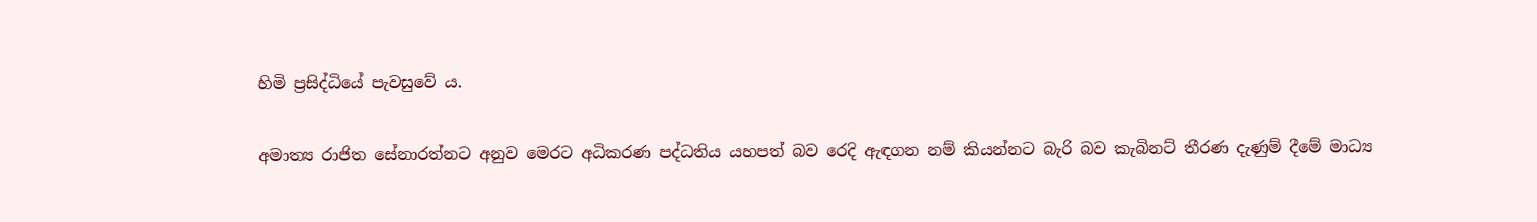හිමි ප්‍රසිද්ධියේ පැවසුවේ ය.

අමාත්‍ය රාජිත සේනාරත්නට අනුව මෙරට අධිකරණ පද්ධතිය යහපත් බව රෙදි ඇඳගන නම් කියන්නට බැරි බව කැබිනට් තීරණ දැණුම් දීමේ මාධ්‍ය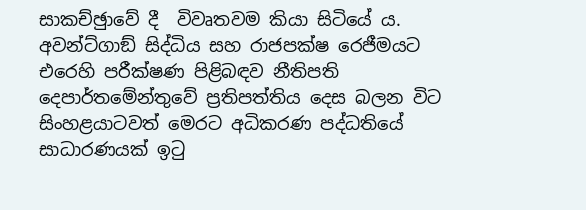සාකච්ඡුාවේ දී  විවෘතවම කියා සිටියේ ය. අවන්ට්ගාඞ් සිද්ධිය සහ රාජපක්ෂ රෙජීමයට එරෙහි පරීක්ෂණ පිළිබඳව නීතිපති දෙපාර්තමේන්තුවේ ප්‍රතිපත්තිය දෙස බලන විට සිංහළයාටවත් මෙරට අධිකරණ පද්ධතියේ සාධාරණයක් ඉටු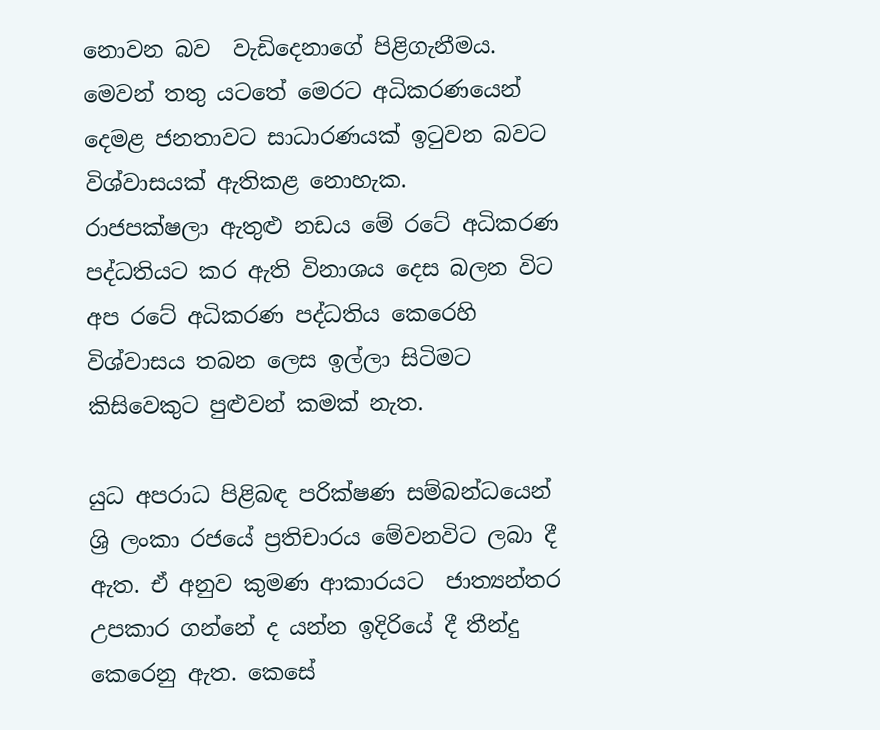නොවන බව  වැඩිදෙනාගේ පිළිගැනීමය. මෙවන් තතු යටතේ මෙරට අධිකරණයෙන් දෙමළ ජනතාවට සාධාරණයක් ඉටුවන බවට විශ්වාසයක් ඇතිකළ නොහැක.
රාජපක්ෂලා ඇතුළු නඩය මේ රටේ අධිකරණ පද්ධතියට කර ඇති විනාශය දෙස බලන විට අප රටේ අධිකරණ පද්ධතිය කෙරෙහි විශ්වාසය තබන ලෙස ඉල්ලා සිටිමට කිසිවෙකුට පුළුවන් කමක් නැත.

යුධ අපරාධ පිළිබඳ පරික්ෂණ සම්බන්ධයෙන් ශ්‍රි ලංකා රජයේ ප්‍රතිචාරය මේවනවිට ලබා දී ඇත. ඒ අනුව කුමණ ආකාරයට  ජාත්‍යන්තර උපකාර ගන්නේ ද යන්න ඉදිරියේ දී තීන්දු කෙරෙනු ඇත. කෙසේ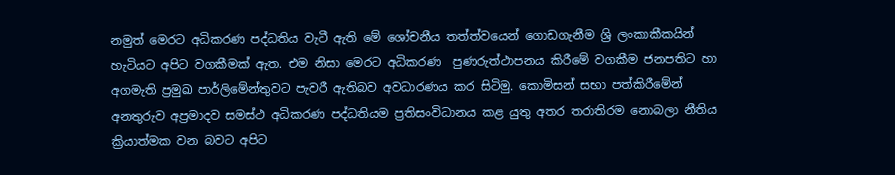නමුත් මෙරට අධිකරණ පද්ධතිය වැටී ඇති මේ ශෝචනීය තත්ත්වයෙන් ගොඩගැනීම ශ්‍රි ලංකාකීකයින් හැටියට අපිට වගකීමක් ඇත. එම නිසා මෙරට අධිකරණ  පුණරුත්ථාපනය කිරීමේ වගකීම ජනපතිට හා අගමැති ප්‍රමුඛ පාර්ලිමේන්තුවට පැවරී ඇතිබව අවධාරණය කර සිටිමු. කොමිසන් සභා පත්කිරීමේන් අනතුරුව අප්‍රමාදව සමස්ථ අධිකරණ පද්ධතියම ප්‍රතිසංවිධානය කළ යුතු අතර තරාතිරම නොබලා නීතිය ක්‍රියාත්මක වන බවට අපිට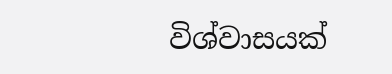විශ්වාසයක්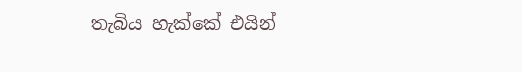තැබිය හැක්කේ එයින්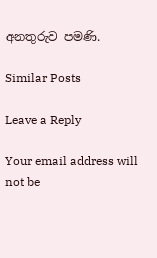අනතුරුව පමණි.

Similar Posts

Leave a Reply

Your email address will not be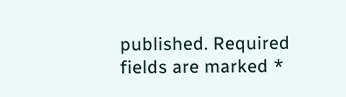published. Required fields are marked *